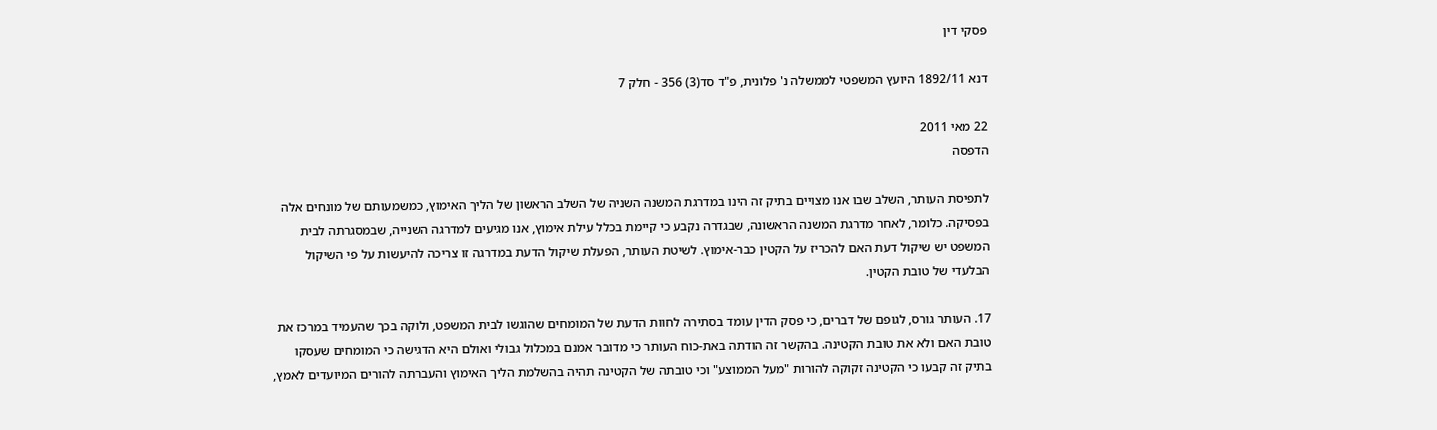פסקי דין

דנא 1892/11 היועץ המשפטי לממשלה נ' פלונית, פ"ד סד(3) 356 - חלק 7

22 מאי 2011
הדפסה

לתפיסת העותר, השלב שבו אנו מצויים בתיק זה הינו במדרגת המשנה השניה של השלב הראשון של הליך האימוץ, כמשמעותם של מונחים אלה בפסיקה. כלומר, לאחר מדרגת המשנה הראשונה, שבגדרה נקבע כי קיימת בכלל עילת אימוץ, אנו מגיעים למדרגה השנייה, שבמסגרתה לבית המשפט יש שיקול דעת האם להכריז על הקטין כבר-אימוץ. לשיטת העותר, הפעלת שיקול הדעת במדרגה זו צריכה להיעשות על פי השיקול הבלעדי של טובת הקטין.

17. העותר גורס, לגופם של דברים, כי פסק הדין עומד בסתירה לחוות הדעת של המומחים שהוגשו לבית המשפט, ולוקה בכך שהעמיד במרכז את טובת האם ולא את טובת הקטינה. בהקשר זה הודתה באת-כוח העותר כי מדובר אמנם במכלול גבולי ואולם היא הדגישה כי המומחים שעסקו בתיק זה קבעו כי הקטינה זקוקה להורות "מעל הממוצע" וכי טובתה של הקטינה תהיה בהשלמת הליך האימוץ והעברתה להורים המיועדים לאמץ,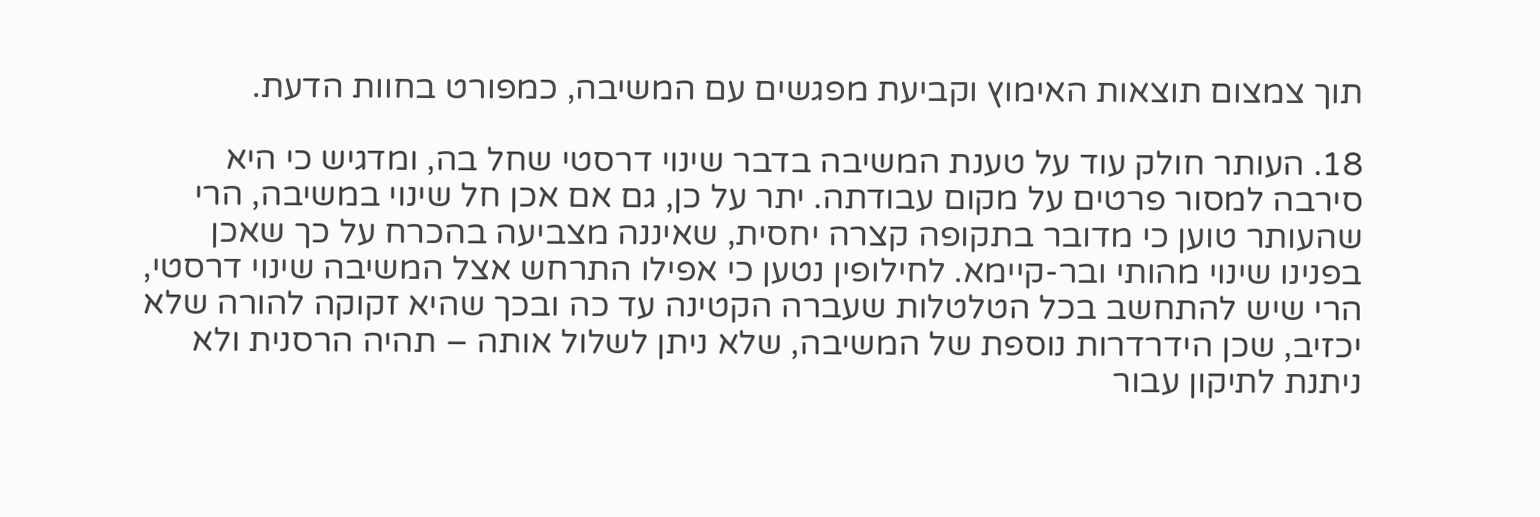תוך צמצום תוצאות האימוץ וקביעת מפגשים עם המשיבה, כמפורט בחוות הדעת.

18. העותר חולק עוד על טענת המשיבה בדבר שינוי דרסטי שחל בה, ומדגיש כי היא סירבה למסור פרטים על מקום עבודתה. יתר על כן, גם אם אכן חל שינוי במשיבה, הרי שהעותר טוען כי מדובר בתקופה קצרה יחסית, שאיננה מצביעה בהכרח על כך שאכן בפנינו שינוי מהותי ובר-קיימא. לחילופין נטען כי אפילו התרחש אצל המשיבה שינוי דרסטי, הרי שיש להתחשב בכל הטלטלות שעברה הקטינה עד כה ובכך שהיא זקוקה להורה שלא יכזיב, שכן הידרדרות נוספת של המשיבה, שלא ניתן לשלול אותה – תהיה הרסנית ולא ניתנת לתיקון עבור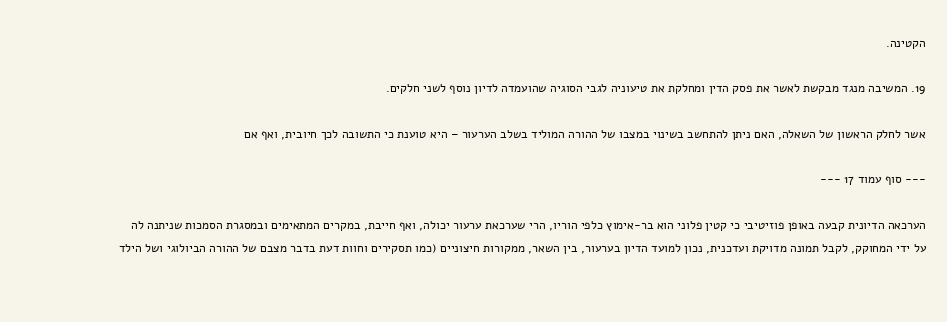הקטינה.

19. המשיבה מנגד מבקשת לאשר את פסק הדין ומחלקת את טיעוניה לגבי הסוגיה שהועמדה לדיון נוסף לשני חלקים.

אשר לחלק הראשון של השאלה, האם ניתן להתחשב בשינוי במצבו של ההורה המוליד בשלב הערעור – היא טוענת כי התשובה לכך חיובית, ואף אם

--- סוף עמוד 17 ---

הערכאה הדיונית קבעה באופן פוזיטיבי כי קטין פלוני הוא בר-אימוץ כלפי הוריו, הרי שערכאת ערעור יכולה, ואף חייבת, במקרים המתאימים ובמסגרת הסמכות שניתנה לה על ידי המחוקק, לקבל תמונה מדויקת ועדכנית, נכון למועד הדיון בערעור, בין השאר, ממקורות חיצוניים (כמו תסקירים וחוות דעת בדבר מצבם של ההורה הביולוגי ושל הילד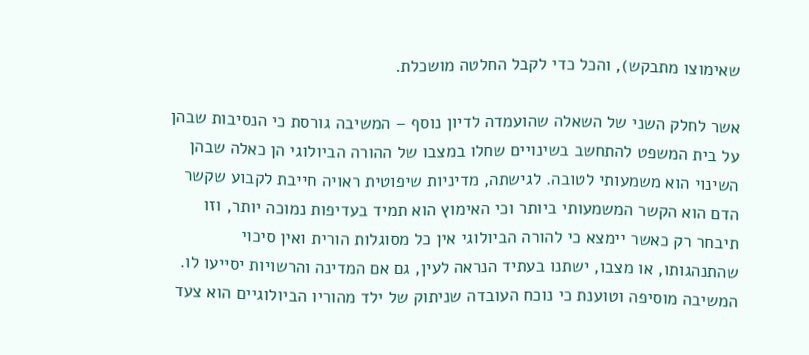שאימוצו מתבקש), והכל כדי לקבל החלטה מושכלת.

אשר לחלק השני של השאלה שהועמדה לדיון נוסף – המשיבה גורסת כי הנסיבות שבהן על בית המשפט להתחשב בשינויים שחלו במצבו של ההורה הביולוגי הן כאלה שבהן השינוי הוא משמעותי לטובה. לגישתה, מדיניות שיפוטית ראויה חייבת לקבוע שקשר הדם הוא הקשר המשמעותי ביותר וכי האימוץ הוא תמיד בעדיפות נמוכה יותר, וזו תיבחר רק כאשר יימצא כי להורה הביולוגי אין כל מסוגלות הורית ואין סיכוי שהתנהגותו, או מצבו, ישתנו בעתיד הנראה לעין, גם אם המדינה והרשויות יסייעו לו. המשיבה מוסיפה וטוענת כי נוכח העובדה שניתוק של ילד מהוריו הביולוגיים הוא צעד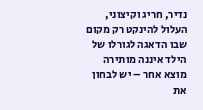נדיר, חריג וקיצוני, העלול להינקט רק מקום שבו הדאגה לגורלו של הילד איננה מותירה מוצא אחר – יש לבחון את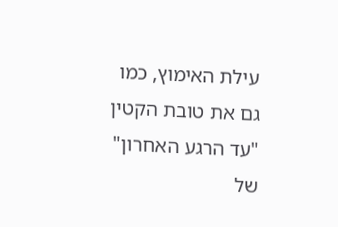עילת האימוץ, כמו גם את טובת הקטין "עד הרגע האחרון" של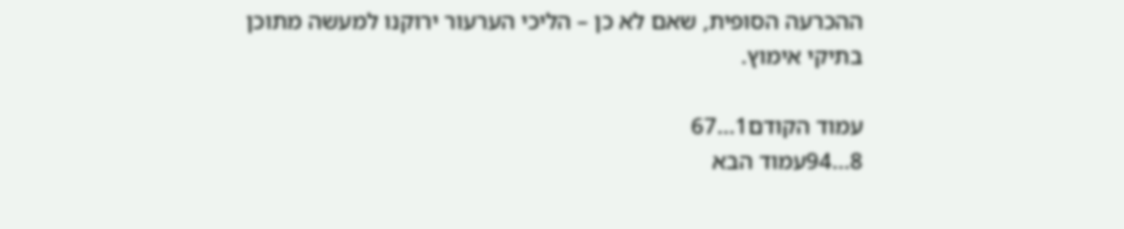ההכרעה הסופית, שאם לא כן – הליכי הערעור ירוקנו למעשה מתוכן בתיקי אימוץ.

עמוד הקודם1...67
8...94עמוד הבא